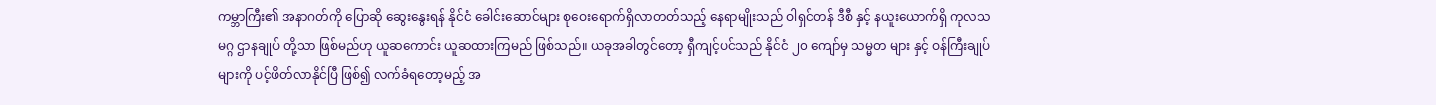ကမ္ဘာကြီး၏ အနာဂတ်ကို ပြောဆို ဆွေးနွေးရန် နိုင်ငံ ခေါင်းဆောင်များ စုဝေးရောက်ရှိလာတတ်သည့် နေရာမျိုးသည် ဝါရှင်တန် ဒီစီ နှင့် နယူးယောက်ရှိ ကုလသမဂ္ဂ ဌာနချုပ် တို့သာ ဖြစ်မည်ဟု ယူဆကောင်း ယူဆထားကြမည် ဖြစ်သည်။ ယခုအခါတွင်တော့ ရှီကျင့်ပင်သည် နိုင်ငံ ၂၀ ကျော်မှ သမ္မတ များ နှင့် ဝန်ကြီးချုပ်များကို ပင့်ဖိတ်လာနိုင်ပြီ ဖြစ်၍ လက်ခံရတော့မည့် အ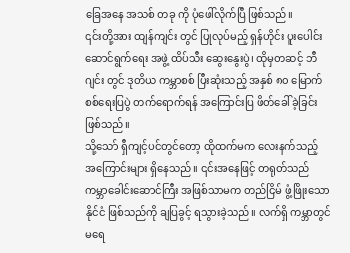ခြေအနေ အသစ် တခု ကို ပုံဖေါ်လိုက်ပြီ ဖြစ်သည်။
၎င်းတို့အား ထျန်ကျင်း တွင် ပြုလုပ်မည့် ရှန်ဟိုင်း ပူးပေါင်း ဆောင်ရွက်ရေး အဖွဲ့ ထိပ်သီး ဆွေးနွေးပွဲ၊ ထိုမှတဆင့် ဘီဂျင်း တွင် ဒုတိယ ကမ္ဘာစစ် ပြီးဆုံးသည့် အနှစ် ၈၀ မြောက် စစ်ရေးပြပွဲ တက်ရောက်ရန် အကြောင်းပြ ဖိတ်ခေါ်ခဲ့ခြင်း ဖြစ်သည်။
သို့သော် ရှီကျင့်ပင်တွင်တော့ ထိုထက်မက လေးနက်သည့် အကြောင်းများ ရှိနေသည်။ ၎င်းအနေဖြင့် တရုတ်သည် ကမ္ဘာခေါင်းဆောင်ကြီး အဖြစ်သာမက တည်ငြိမ် ဖွံ့ဖြိုးသော နိုင်ငံ ဖြစ်သည်ကို ချပြခွင့် ရသွားခဲ့သည်။ လက်ရှိ ကမ္ဘာတွင် မရေ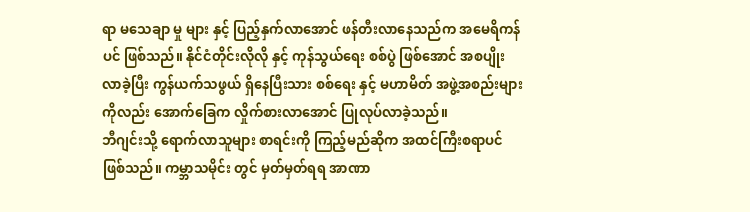ရာ မသေချာ မှု များ နှင့် ပြည့်နှက်လာအောင် ဖန်တီးလာနေသည်က အမေရိကန်ပင် ဖြစ်သည်။ နိုင်ငံတိုင်းလိုလို နှင့် ကုန်သွယ်ရေး စစ်ပွဲ ဖြစ်အောင် အစပျိုးလာခဲ့ပြီး ကွန်ယက်သဖွယ် ရှိနေပြီးသား စစ်ရေး နှင့် မဟာမိတ် အဖွဲ့အစည်းများကိုလည်း အောက်ခြေက လှိုက်စားလာအောင် ပြုလုပ်လာခဲ့သည်။
ဘီဂျင်းသို့ ရောက်လာသူများ စာရင်းကို ကြည့်မည်ဆိုက အထင်ကြီးစရာပင် ဖြစ်သည်။ ကမ္ဘာသမိုင်း တွင် မှတ်မှတ်ရရ အာဏာ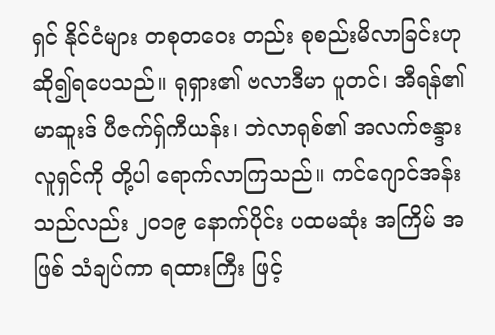ရှင် နိုင်ငံများ တစုတဝေး တည်း စုစည်းမိလာခြင်းဟု ဆို၍ရပေသည်။ ရုရှား၏ ဗလာဒီမာ ပူတင်၊ အီရန်၏ မာဆူးဒ် ပီဇက်ရှ်ကီယန်း၊ ဘဲလာရုစ်၏ အလက်ဇန္ဒား လူရှင်ကို တို့ပါ ရောက်လာကြသည်။ ကင်ဂျောင်အန်းသည်လည်း ၂၀၁၉ နောက်ပိုင်း ပထမဆုံး အကြိမ် အဖြစ် သံချပ်ကာ ရထားကြီး ဖြင့်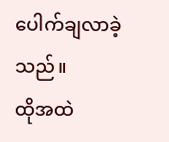ပေါက်ချလာခဲ့သည်။
ထိုအထဲ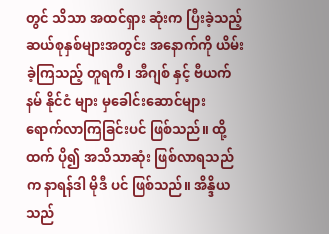တွင် သိသာ အထင်ရှား ဆုံးက ပြီးခဲ့သည့် ဆယ်စုနှစ်များအတွင်း အနောက်ကို ယိမ်းခဲ့ကြသည့် တူရကီ၊ အီဂျစ် နှင့် ဗီယက်နမ် နိုင်ငံ များ မှခေါင်းဆောင်များ ရောက်လာကြခြင်းပင် ဖြစ်သည်။ ထို့ထက် ပို၍ အသိသာဆုံး ဖြစ်လာရသည်က နာရန်ဒါ မိုဒီ ပင် ဖြစ်သည်။ အိန္ဒိယ သည်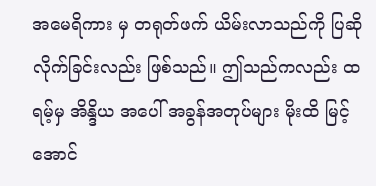အမေရိကား မှ တရုတ်ဖက် ယိမ်းလာသည်ကို ပြဆိုလိုက်ခြင်းလည်း ဖြစ်သည်။ ဤသည်ကလည်း ထရမ့်မှ အိန္ဒိယ အပေါ် အခွန်အတုပ်များ မိုးထိ မြင့်အောင်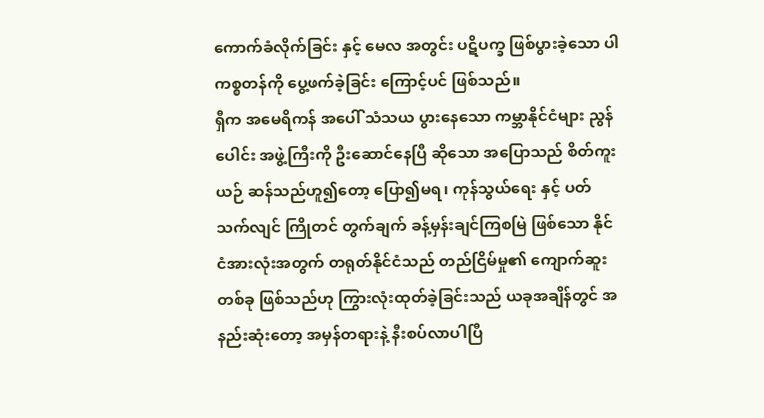ကောက်ခံလိုက်ခြင်း နှင့် မေလ အတွင်း ပဋိပက္ခ ဖြစ်ပွားခဲ့သော ပါကစ္စတန်ကို ပွေ့ဖက်ခဲ့ခြင်း ကြောင့်ပင် ဖြစ်သည်။
ရှီက အမေရိကန် အပေါ် သံသယ ပွားနေသော ကမ္ဘာနိုင်ငံများ ညွန်ပေါင်း အဖွဲ့ကြီးကို ဦးဆောင်နေပြီ ဆိုသော အပြောသည် စိတ်ကူးယဉ် ဆန်သည်ဟူ၍တော့ ပြော၍မရ၊ ကုန်သွယ်ရေး နှင့် ပတ်သက်လျင် ကြိုတင် တွက်ချက် ခန့်မှန်းချင်ကြစမြဲ ဖြစ်သော နိုင်ငံအားလုံးအတွက် တရုတ်နိုင်ငံသည် တည်ငြိမ်မှု၏ ကျောက်ဆူးတစ်ခု ဖြစ်သည်ဟု ကြွားလုံးထုတ်ခဲ့ခြင်းသည် ယခုအချိန်တွင် အနည်းဆုံးတော့ အမှန်တရားနဲ့ နီးစပ်လာပါပြီ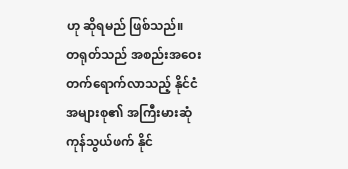ဟု ဆိုရမည် ဖြစ်သည်။
တရုတ်သည် အစည်းအဝေး တက်ရောက်လာသည့် နိုင်ငံ အများစု၏ အကြီးမားဆုံ ကုန်သွယ်ဖက် နိုင်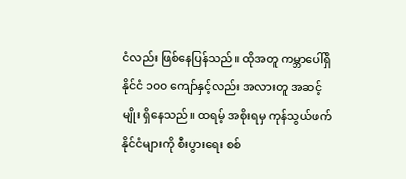ငံလည်း ဖြစ်နေပြန်သည်။ ထိုအတူ ကမ္ဘာပေါ်ရှိ နိုင်ငံ ၁၀၀ ကျော်နှင့်လည်း အလားတူ အဆင့် မျိုး ရှိနေသည်။ ထရမ့် အစိုးရမှ ကုန်သွယ်ဖက် နိုင်ငံများကို စီးပွားရေး စစ်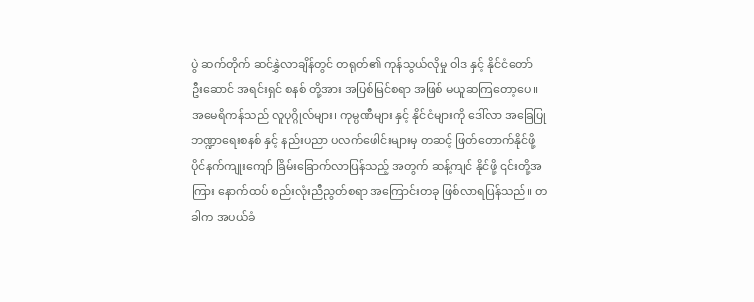ပွဲ ဆက်တိုက် ဆင်နွှဲလာချိန်တွင် တရုတ်၏ ကုန်သွယ်လိုမှု ဝါဒ နှင့် နိုင်ငံတော် ဦးဆောင် အရင်းရှင် စနစ် တို့အား အပြစ်မြင်စရာ အဖြစ် မယူဆကြတော့ပေ။
အမေရိကန်သည် လူပုဂ္ဂိုလ်များ၊ ကုမ္ပဏီများ နှင့် နိုင်ငံများကို ဒေါ်လာ အခြေပြု ဘဏ္ဍာရေးစနစ် နှင့် နည်းပညာ ပလက်ဖေါင်းများမှ တဆင့် ဖြတ်တောက်နိုင်ဖို့ ပိုင်နက်ကျုးကျော် ခြိမ်းခြောက်လာပြန်သည့် အတွက် ဆန့်ကျင် နိုင်ဖို့ ၎င်းတို့အကြား နောက်ထပ် စည်းလုံးညီညွတ်စရာ အကြောင်းတခု ဖြစ်လာရပြန်သည်။ တခါက အပယ်ခံ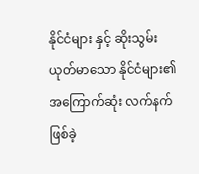နိုင်ငံများ နှင့် ဆိုးသွမ်းယုတ်မာသော နိုင်ငံများ၏ အကြောက်ဆုံး လက်နက် ဖြစ်ခဲ့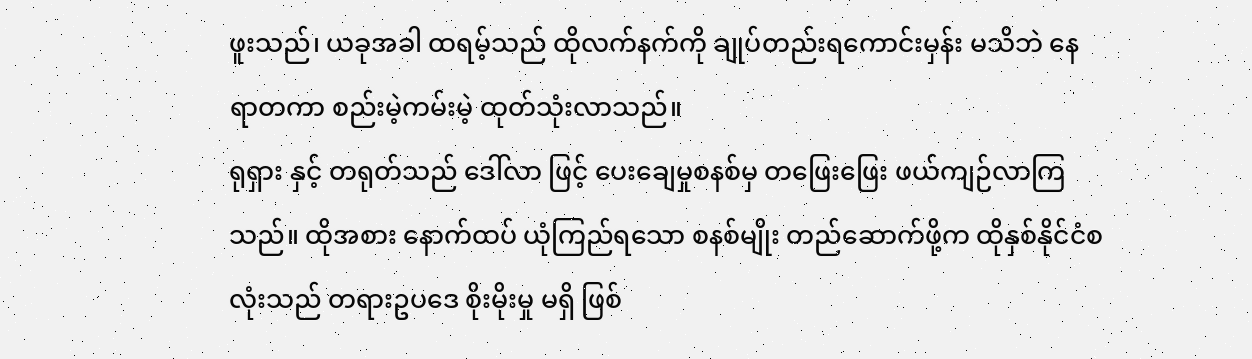ဖူးသည်၊ ယခုအခါ ထရမ့်သည် ထိုလက်နက်ကို ချုပ်တည်းရကောင်းမှန်း မသိဘဲ နေရာတကာ စည်းမဲ့ကမ်းမဲ့ ထုတ်သုံးလာသည်။
ရုရှား နှင့် တရုတ်သည် ဒေါ်လာ ဖြင့် ပေးချေမှုစနစ်မှ တဖြေးဖြေး ဖယ်ကျဉ်လာကြသည်။ ထိုအစား နောက်ထပ် ယုံကြည်ရသော စနစ်မျိုး တည်ဆောက်ဖို့က ထိုနှစ်နိုင်ငံစလုံးသည် တရားဥပဒေ စိုးမိုးမှု မရှိ ဖြစ်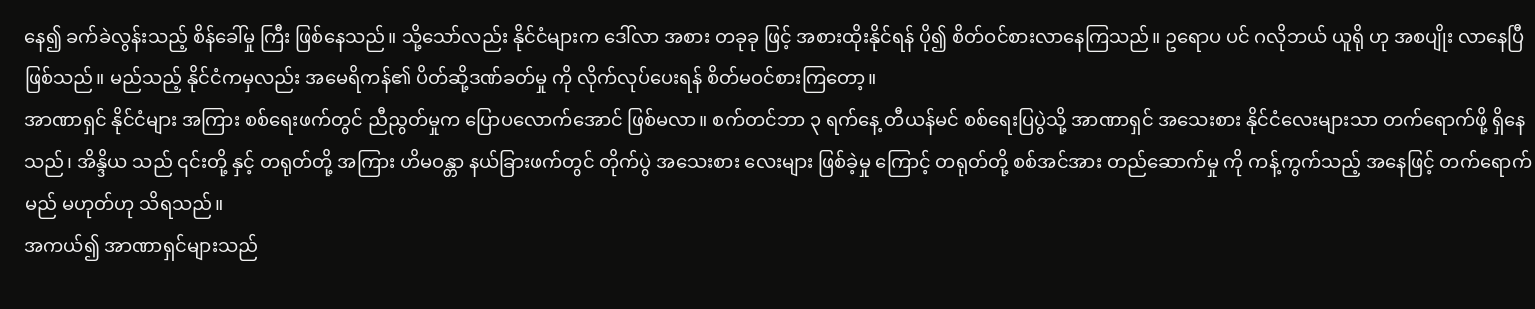နေ၍ ခက်ခဲလွန်းသည့် စိန်ခေါ်မှု ကြီး ဖြစ်နေသည်။ သို့သော်လည်း နိုင်ငံများက ဒေါ်လာ အစား တခုခု ဖြင့် အစားထိုးနိုင်ရန် ပို၍ စိတ်ဝင်စားလာနေကြသည်။ ဥရောပ ပင် ဂလိုဘယ် ယူရို ဟု အစပျိုး လာနေပြီ ဖြစ်သည်။ မည်သည့် နိုင်ငံကမှလည်း အမေရိကန်၏ ပိတ်ဆို့ဒဏ်ခတ်မှု ကို လိုက်လုပ်ပေးရန် စိတ်မဝင်စားကြတော့။
အာဏာရှင် နိုင်ငံများ အကြား စစ်ရေးဖက်တွင် ညီညွတ်မှုက ပြောပလောက်အောင် ဖြစ်မလာ။ စက်တင်ဘာ ၃ ရက်နေ့ တီယန်မင် စစ်ရေးပြပွဲသို့ အာဏာရှင် အသေးစား နိုင်ငံလေးများသာ တက်ရောက်ဖို့ ရှိနေသည်၊ အိန္ဒိယ သည် ၎င်းတို့ နှင့် တရုတ်တို့ အကြား ဟိမဝန္တာ နယ်ခြားဖက်တွင် တိုက်ပွဲ အသေးစား လေးများ ဖြစ်ခဲ့မှု ကြောင့် တရုတ်တို့ စစ်အင်အား တည်ဆောက်မှု ကို ကန့်ကွက်သည့် အနေဖြင့် တက်ရောက်မည် မဟုတ်ဟု သိရသည်။
အကယ်၍ အာဏာရှင်များသည်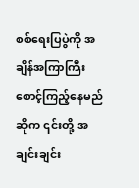စစ်ရေးပြပွဲကို အချိန်အကြာကြီး စောင့်ကြည့်နေမည်ဆိုက ၎င်းတို့ အချင်းချင်း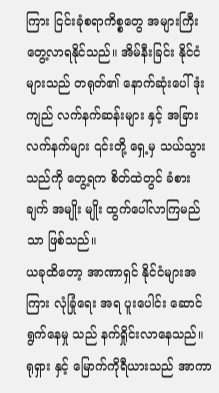ကြား ငြင်းခုံစရာကိစ္စတွေ အများကြီး တွေ့လာရနိုင်သည်။ အိမ်နီးခြင်း နိုင်ငံများသည် တရုတ်၏ နောက်ဆုံးပေါ် ဒုံးကျည် လက်နက်ဆန်းများ နှင့် အခြား လက်နက်များ ၎င်းတို့ ရှေ့မှ သယ်သွားသည်ကို တွေ့ရက စိတ်ထဲတွင် ခံစားချက် အမျိုး မျိုး ထွက်ပေါ်လာကြမည်သာ ဖြစ်သည်။
ယခုထိတော့ အာဏာရှင် နိုင်ငံများအကြား လုံခြုံရေး အရ ပူးပေါင်း ဆောင်ရွက်နေမှု သည် နက်ရှိုင်းလာနေသည်။ ရုရှား နှင့် မြောက်ကိုရီယားသည် အာကာ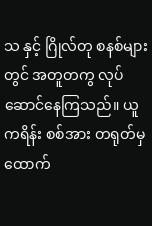သ နှင့် ဂြိုလ်တု စနစ်များ တွင် အတူတကွ လုပ်ဆောင်နေကြသည်။ ယူကရိန်း စစ်အား တရုတ်မှ ထောက်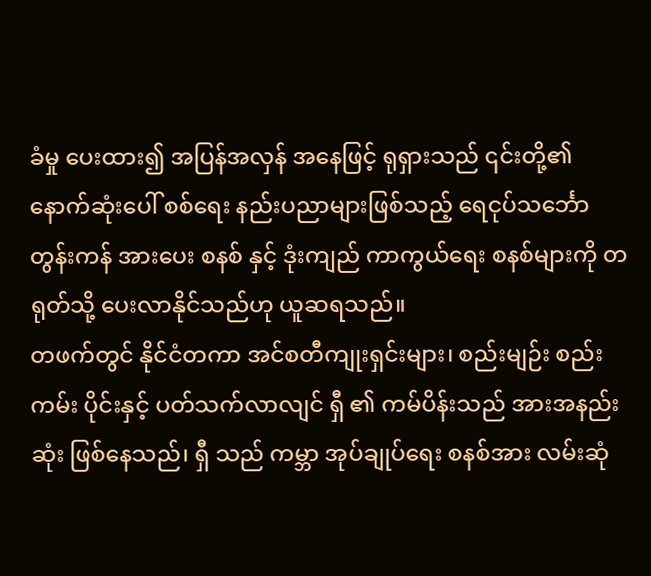ခံမှု ပေးထား၍ အပြန်အလှန် အနေဖြင့် ရုရှားသည် ၎င်းတို့၏ နောက်ဆုံးပေါ် စစ်ရေး နည်းပညာများဖြစ်သည့် ရေငုပ်သင်္ဘော တွန်းကန် အားပေး စနစ် နှင့် ဒုံးကျည် ကာကွယ်ရေး စနစ်များကို တရုတ်သို့ ပေးလာနိုင်သည်ဟု ယူဆရသည်။
တဖက်တွင် နိုင်ငံတကာ အင်စတီကျုးရှင်းများ၊ စည်းမျဉ်း စည်းကမ်း ပိုင်းနှင့် ပတ်သက်လာလျင် ရှီ ၏ ကမ်ပိန်းသည် အားအနည်းဆုံး ဖြစ်နေသည်၊ ရှီ သည် ကမ္ဘာ အုပ်ချုပ်ရေး စနစ်အား လမ်းဆုံ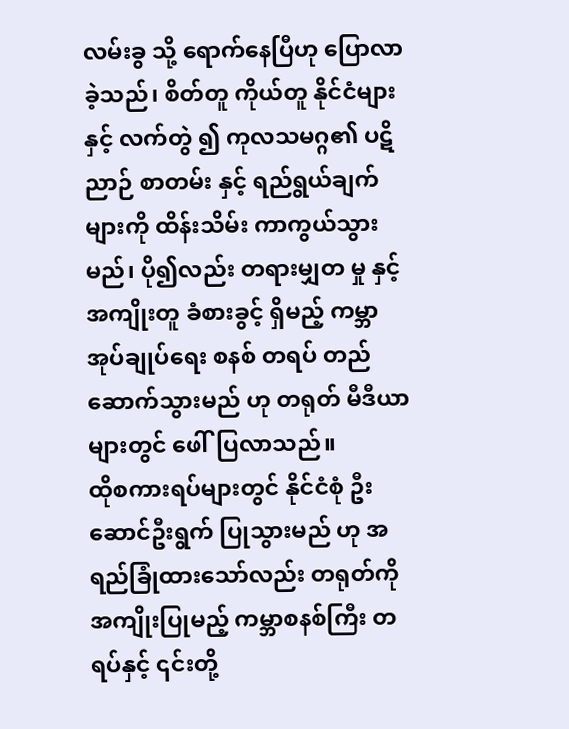လမ်းခွ သို့ ရောက်နေပြီဟု ပြောလာခဲ့သည်၊ စိတ်တူ ကိုယ်တူ နိုင်ငံများ နှင့် လက်တွဲ ၍ ကုလသမဂ္ဂ၏ ပဋိညာဉ် စာတမ်း နှင့် ရည်ရွယ်ချက်များကို ထိန်းသိမ်း ကာကွယ်သွားမည်၊ ပို၍လည်း တရားမျှတ မှု နှင့် အကျိုးတူ ခံစားခွင့် ရှိမည့် ကမ္ဘာအုပ်ချုပ်ရေး စနစ် တရပ် တည်ဆောက်သွားမည် ဟု တရုတ် မီဒီယာများတွင် ဖေါ်ပြလာသည်။
ထိုစကားရပ်များတွင် နိုင်ငံစုံ ဦးဆောင်ဦးရွက် ပြုသွားမည် ဟု အရည်ခြုံထားသော်လည်း တရုတ်ကို အကျိုးပြုမည့် ကမ္ဘာစနစ်ကြီး တရပ်နှင့် ၎င်းတို့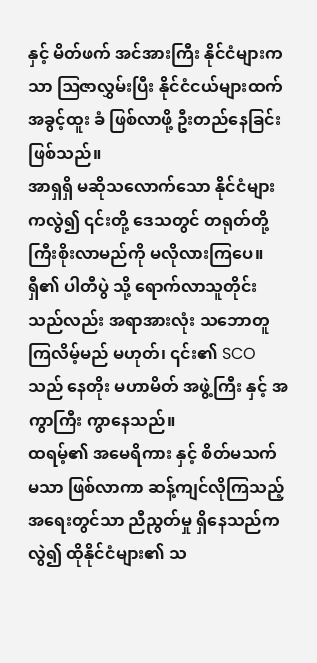နှင့် မိတ်ဖက် အင်အားကြီး နိုင်ငံများကသာ ဩဇာလွှမ်းပြီး နိုင်ငံငယ်များထက် အခွင့်ထူး ခံ ဖြစ်လာဖို့ ဦးတည်နေခြင်း ဖြစ်သည်။
အာရှရှိ မဆိုသလောက်သော နိုင်ငံများကလွဲ၍ ၎င်းတို့ ဒေသတွင် တရုတ်တို့ ကြီးစိုးလာမည်ကို မလိုလားကြပေ။
ရှီ၏ ပါတီပွဲ သို့ ရောက်လာသူတိုင်းသည်လည်း အရာအားလုံး သဘောတူကြလိမ့်မည် မဟုတ်၊ ၎င်း၏ SCO သည် နေတိုး မဟာမိတ် အဖွဲ့ကြီး နှင့် အကွာကြီး ကွာနေသည်။
ထရမ့်၏ အမေရိကား နှင့် စိတ်မသက်မသာ ဖြစ်လာကာ ဆန့်ကျင်လိုကြသည့် အရေးတွင်သာ ညီညွတ်မှု ရှိနေသည်က လွဲ၍ ထိုနိုင်ငံများ၏ သ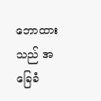ဘောထားသည် အခြေခံ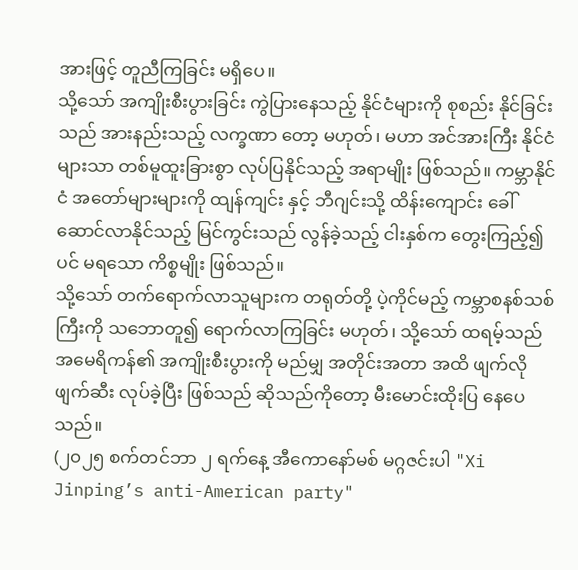အားဖြင့် တူညီကြခြင်း မရှိပေ။
သို့သော် အကျိုးစီးပွားခြင်း ကွဲပြားနေသည့် နိုင်ငံများကို စုစည်း နိုင်ခြင်းသည် အားနည်းသည့် လက္ခဏာ တော့ မဟုတ်၊ မဟာ အင်အားကြီး နိုင်ငံများသာ တစ်မူထူးခြားစွာ လုပ်ပြနိုင်သည့် အရာမျိုး ဖြစ်သည်။ ကမ္ဘာနိုင်ငံ အတော်များများကို ထျန်ကျင်း နှင့် ဘီဂျင်းသို့ ထိန်းကျောင်း ခေါ်ဆောင်လာနိုင်သည့် မြင်ကွင်းသည် လွန်ခဲ့သည့် ငါးနှစ်က တွေးကြည့်၍ပင် မရသော ကိစ္စမျိုး ဖြစ်သည်။
သို့သော် တက်ရောက်လာသူများက တရုတ်တို့ ပဲ့ကိုင်မည့် ကမ္ဘာစနစ်သစ်ကြီးကို သဘောတူ၍ ရောက်လာကြခြင်း မဟုတ်၊ သို့သော် ထရမ့်သည် အမေရိကန်၏ အကျိုးစီးပွားကို မည်မျှ အတိုင်းအတာ အထိ ဖျက်လိုဖျက်ဆီး လုပ်ခဲ့ပြီး ဖြစ်သည် ဆိုသည်ကိုတော့ မီးမောင်းထိုးပြ နေပေသည်။
(၂၀၂၅ စက်တင်ဘာ ၂ ရက်နေ့ အီကောနော်မစ် မဂ္ဂဇင်းပါ "Xi Jinping’s anti-American party"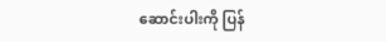ဆောင်းပါးကို ပြန်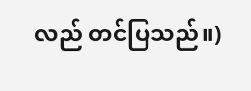လည် တင်ပြသည်။)